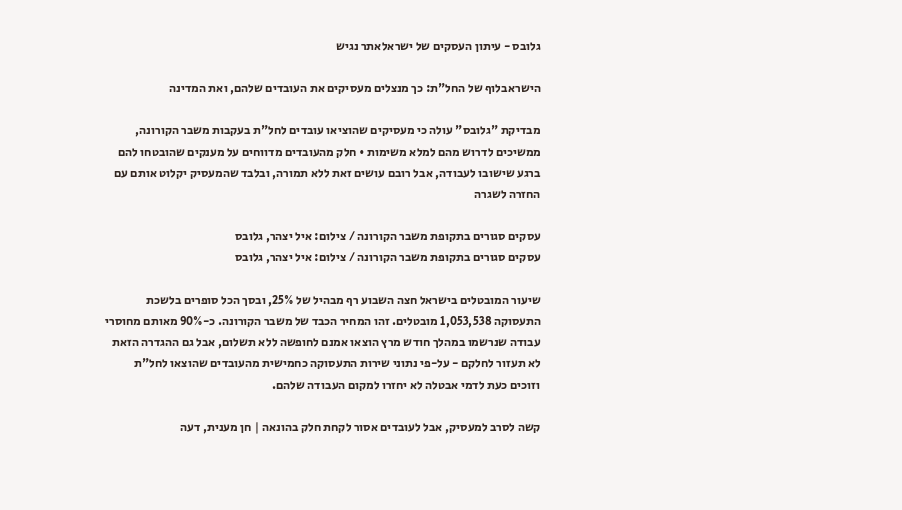גלובס - עיתון העסקים של ישראלאתר נגיש

הישראבלוף של החל"ת: כך מנצלים מעסיקים את העובדים שלהם, ואת המדינה

מבדיקת "גלובס" עולה כי מעסיקים שהוציאו עובדים לחל"ת בעקבות משבר הקורונה, ממשיכים לדרוש מהם למלא משימות • חלק מהעובדים מדווחים על מענקים שהובטחו להם ברגע שישובו לעבודה, אבל רובם עושים זאת ללא תמורה, ובלבד שהמעסיק יקלוט אותם עם החזרה לשגרה

עסקים סגורים בתקופת משבר הקורונה / צילום: איל יצהר, גלובס
עסקים סגורים בתקופת משבר הקורונה / צילום: איל יצהר, גלובס

שיעור המובטלים בישראל חצה השבוע רף מבהיל של 25%, ובסך הכל סופרים בלשכת התעסוקה 1,053,538 מובטלים. זהו המחיר הכבד של משבר הקורונה. כ-90% מאותם מחוסרי עבודה שנרשמו במהלך חודש מרץ הוצאו אמנם לחופשה ללא תשלום, אבל גם ההגדרה הזאת לא תעזור לחלקם - על-פי נתוני שירות התעסוקה כחמישית מהעובדים שהוצאו לחל"ת וזוכים כעת לדמי אבטלה לא יחזרו למקום העבודה שלהם.

קשה לסרב למעסיק, אבל לעובדים אסור לקחת חלק בהונאה | חן מענית, דעה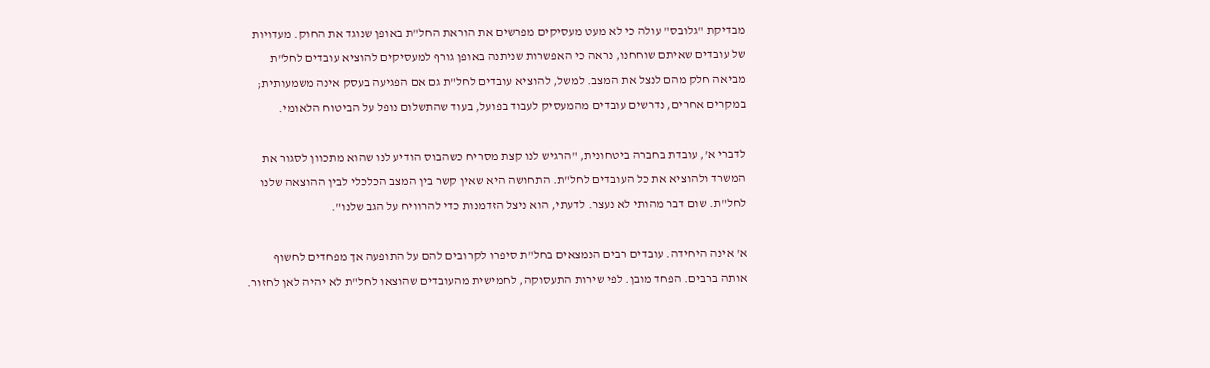מבדיקת "גלובס" עולה כי לא מעט מעסיקים מפרשים את הוראת החל"ת באופן שנוגד את החוק. מעדויות של עובדים שאיתם שוחחנו, נראה כי האפשרות שניתנה באופן גורף למעסיקים להוציא עובדים לחל"ת מביאה חלק מהם לנצל את המצב. למשל, להוציא עובדים לחל"ת גם אם הפגיעה בעסק אינה משמעותית; במקרים אחרים, נדרשים עובדים מהמעסיק לעבוד בפועל, בעוד שהתשלום נופל על הביטוח הלאומי.

לדברי א', עובדת בחברה ביטחונית, "הרגיש לנו קצת מסריח כשהבוס הודיע לנו שהוא מתכוון לסגור את המשרד ולהוציא את כל העובדים לחל"ת. התחושה היא שאין קשר בין המצב הכלכלי לבין ההוצאה שלנו לחל"ת. שום דבר מהותי לא נעצר. לדעתי, הוא ניצל הזדמנות כדי להרוויח על הגב שלנו".

א' אינה היחידה. עובדים רבים הנמצאים בחל"ת סיפרו לקרובים להם על התופעה אך מפחדים לחשוף אותה ברבים. הפחד מובן. לפי שירות התעסוקה, לחמישית מהעובדים שהוצאו לחל"ת לא יהיה לאן לחזור.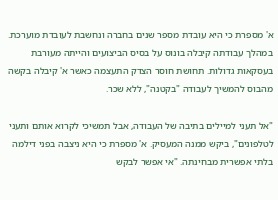א' מספרת כי היא עובדת מספר שנים בחברה ונחשבת לעובדת מוערכת. במהלך עבודתה קיבלה בונוס על בסיס הביצועים והייתה מעורבת בעסקאות גדולות. תחושת חוסר הצדק התעצמה כאשר א' קיבלה בקשה מהבוס להמשיך לעבודה "בקטנה", ללא שכר.

"אל תעני למיילים בתיבה של העבודה, אבל תמשיכי לקרוא אותם ותעני לטלפונים", ביקש ממנה המעסיק. א' מספרת כי היא ניצבה בפני דילמה בלתי אפשרית מבחינתה. "אי אפשר לבקש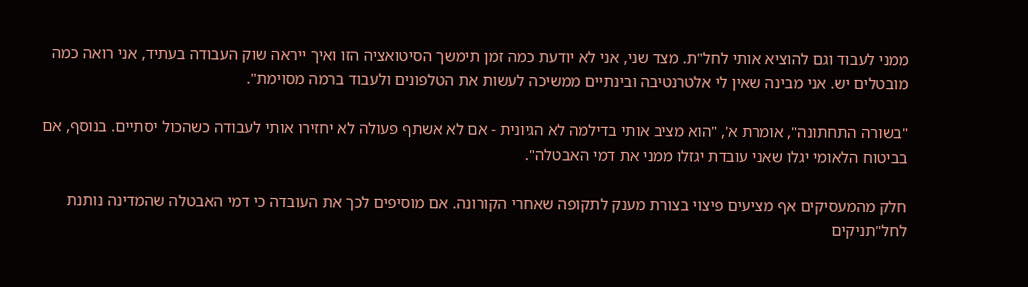ממני לעבוד וגם להוציא אותי לחל"ת. מצד שני, אני לא יודעת כמה זמן תימשך הסיטואציה הזו ואיך ייראה שוק העבודה בעתיד, אני רואה כמה מובטלים יש. אני מבינה שאין לי אלטרנטיבה ובינתיים ממשיכה לעשות את הטלפונים ולעבוד ברמה מסוימת".

"בשורה התחתונה", אומרת א', "הוא מציב אותי בדילמה לא הגיונית - אם לא אשתף פעולה לא יחזירו אותי לעבודה כשהכול יסתיים. בנוסף, אם בביטוח הלאומי יגלו שאני עובדת יגזלו ממני את דמי האבטלה".

חלק מהמעסיקים אף מציעים פיצוי בצורת מענק לתקופה שאחרי הקורונה. אם מוסיפים לכך את העובדה כי דמי האבטלה שהמדינה נותנת לחל"תניקים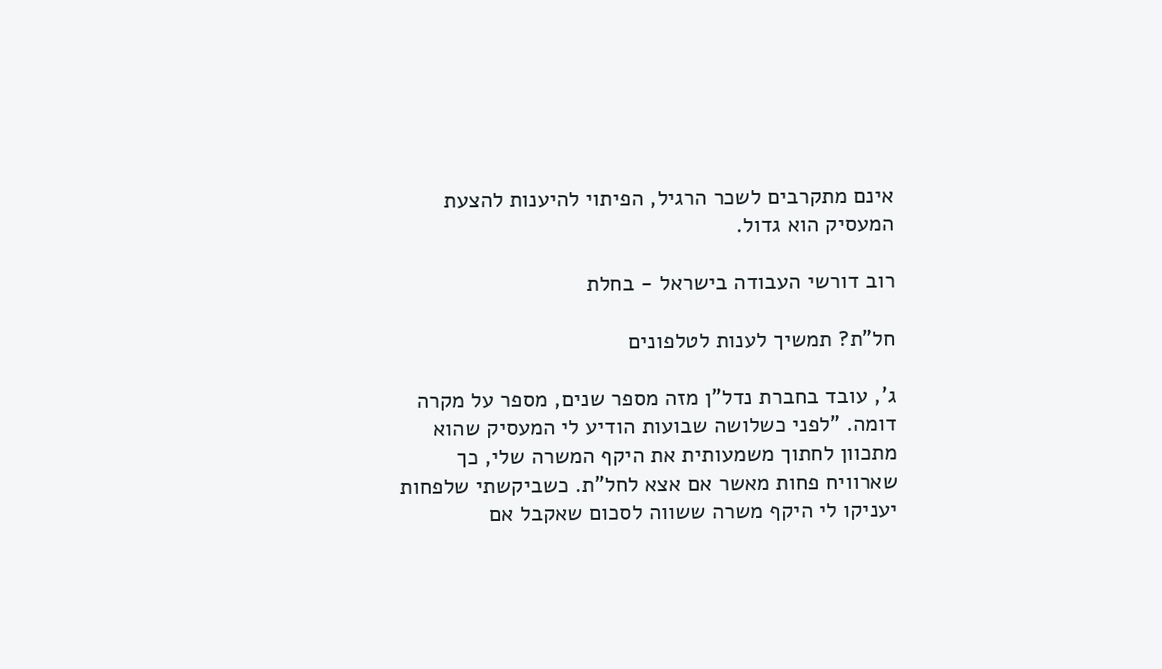אינם מתקרבים לשכר הרגיל, הפיתוי להיענות להצעת המעסיק הוא גדול.

רוב דורשי העבודה בישראל - בחלת

חל"ת? תמשיך לענות לטלפונים

ג', עובד בחברת נדל"ן מזה מספר שנים, מספר על מקרה דומה. "לפני כשלושה שבועות הודיע לי המעסיק שהוא מתכוון לחתוך משמעותית את היקף המשרה שלי, כך שארוויח פחות מאשר אם אצא לחל"ת. כשביקשתי שלפחות יעניקו לי היקף משרה ששווה לסכום שאקבל אם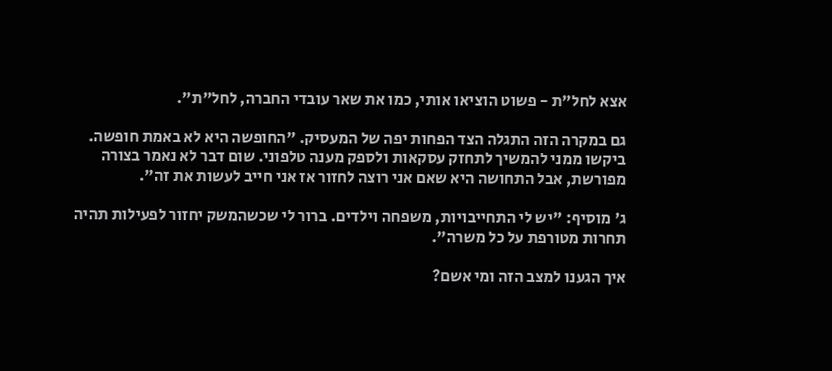אצא לחל"ת - פשוט הוציאו אותי, כמו את שאר עובדי החברה, לחל"ת".

גם במקרה הזה התגלה הצד הפחות יפה של המעסיק. "החופשה היא לא באמת חופשה. ביקשו ממני להמשיך לתחזק עסקאות ולספק מענה טלפוני. שום דבר לא נאמר בצורה מפורשת, אבל התחושה היא שאם אני רוצה לחזור אז אני חייב לעשות את זה".

ג' מוסיף: "יש לי התחייבויות, משפחה וילדים. ברור לי שכשהמשק יחזור לפעילות תהיה תחרות מטורפת על כל משרה".

איך הגענו למצב הזה ומי אשם?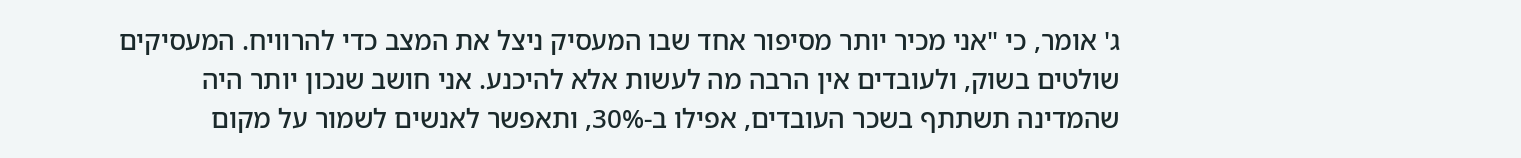ג' אומר, כי "אני מכיר יותר מסיפור אחד שבו המעסיק ניצל את המצב כדי להרוויח. המעסיקים שולטים בשוק, ולעובדים אין הרבה מה לעשות אלא להיכנע. אני חושב שנכון יותר היה שהמדינה תשתתף בשכר העובדים, אפילו ב-30%, ותאפשר לאנשים לשמור על מקום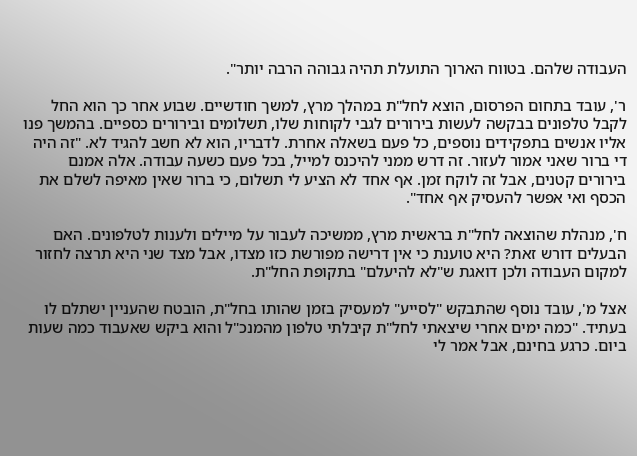העבודה שלהם. בטווח הארוך התועלת תהיה גבוהה הרבה יותר".

ר', עובד בתחום הפרסום, הוצא לחל"ת במהלך מרץ, למשך חודשיים. שבוע אחר כך הוא החל לקבל טלפונים בבקשה לעשות בירורים לגבי לקוחות שלו, תשלומים ובירורים כספיים. בהמשך פנו אליו אנשים בתפקידים נוספים, כל פעם בשאלה אחרת. לדבריו, הוא לא חשב להגיד לא. "זה היה די ברור שאני אמור לעזור. זה דרש ממני להיכנס למייל, בכל פעם כשעה עבודה. אלה אמנם בירורים קטנים, אבל זה לוקח זמן. אף אחד לא הציע לי תשלום, כי ברור שאין מאיפה לשלם את הכסף ואי אפשר להעסיק אף אחד".

ח', מנהלת שהוצאה לחל"ת בראשית מרץ, ממשיכה לעבור על מיילים ולענות לטלפונים. האם הבעלים דורש זאת? היא טוענת כי אין דרישה מפורשת כזו מצדו, אבל מצד שני היא תרצה לחזור למקום העבודה ולכן דואגת ש"לא להיעלם" בתקופת החל"ת.

אצל מ', עובד נוסף שהתבקש "לסייע" למעסיק בזמן שהותו בחל"ת, הובטח שהעניין ישתלם לו בעתיד. "כמה ימים אחרי שיצאתי לחל"ת קיבלתי טלפון מהמנכ"ל והוא ביקש שאעבוד כמה שעות ביום. כרגע בחינם, אבל אמר לי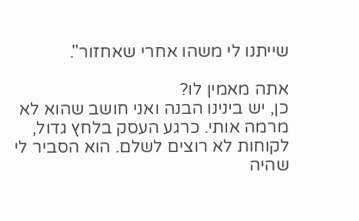שייתנו לי משהו אחרי שאחזור".

אתה מאמין לו?
כן, יש בינינו הבנה ואני חושב שהוא לא מרמה אותי. כרגע העסק בלחץ גדול, לקוחות לא רוצים לשלם. הוא הסביר לי שהיה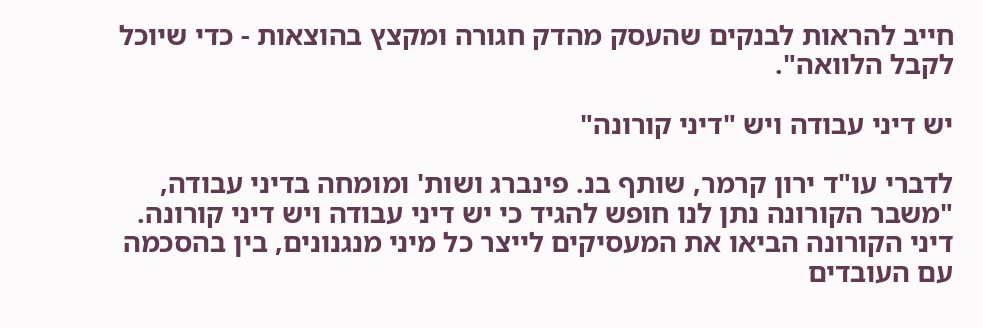חייב להראות לבנקים שהעסק מהדק חגורה ומקצץ בהוצאות - כדי שיוכל לקבל הלוואה".

יש דיני עבודה ויש "דיני קורונה"

לדברי עו"ד ירון קרמר, שותף בנ. פינברג ושות' ומומחה בדיני עבודה, "משבר הקורונה נתן לנו חופש להגיד כי יש דיני עבודה ויש דיני קורונה. דיני הקורונה הביאו את המעסיקים לייצר כל מיני מנגנונים, בין בהסכמה עם העובדים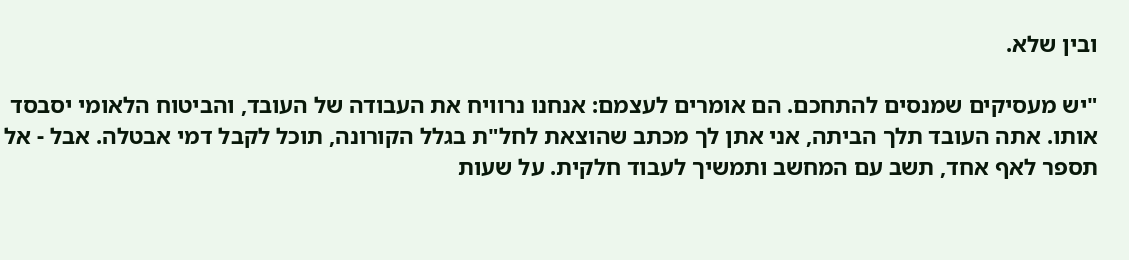ובין שלא.

"יש מעסיקים שמנסים להתחכם. הם אומרים לעצמם: אנחנו נרוויח את העבודה של העובד, והביטוח הלאומי יסבסד אותו. אתה העובד תלך הביתה, אני אתן לך מכתב שהוצאת לחל"ת בגלל הקורונה, תוכל לקבל דמי אבטלה. אבל - אל תספר לאף אחד, תשב עם המחשב ותמשיך לעבוד חלקית. על שעות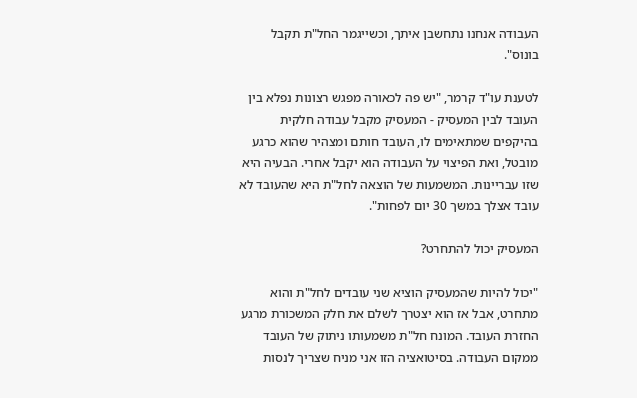העבודה אנחנו נתחשבן איתך, וכשייגמר החל"ת תקבל בונוס".

לטענת עו"ד קרמר, "יש פה לכאורה מפגש רצונות נפלא בין העובד לבין המעסיק - המעסיק מקבל עבודה חלקית בהיקפים שמתאימים לו, העובד חותם ומצהיר שהוא כרגע מובטל, ואת הפיצוי על העבודה הוא יקבל אחרי. הבעיה היא שזו עבריינות. המשמעות של הוצאה לחל"ת היא שהעובד לא עובד אצלך במשך 30 יום לפחות".

המעסיק יכול להתחרט?

"יכול להיות שהמעסיק הוציא שני עובדים לחל"ת והוא מתחרט, אבל אז הוא יצטרך לשלם את חלק המשכורת מרגע החזרת העובד. המונח חל"ת משמעותו ניתוק של העובד ממקום העבודה. בסיטואציה הזו אני מניח שצריך לנסות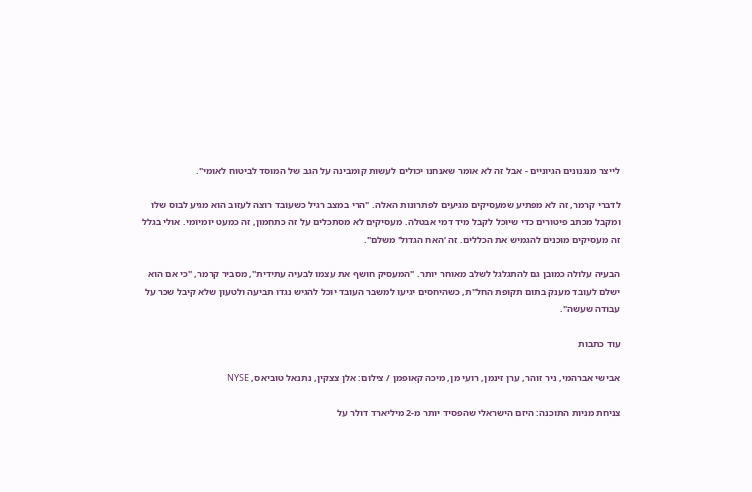לייצר מנגנונים הגיוניים - אבל זה לא אומר שאנחנו יכולים לעשות קומבינה על הגב של המוסד לביטוח לאומי".

לדברי קרמר, זה לא מפתיע שמעסיקים מגיעים לפתרונות האלה. "הרי במצב רגיל כשעובד רוצה לעזוב הוא מגיע לבוס שלו ומקבל מכתב פיטורים כדי שיוכל לקבל מיד דמי אבטלה. מעסיקים לא מסתכלים על זה כתחמון, זה כמעט יומיומי. אולי בגלל זה מעסיקים מוכנים להגמיש את הכללים. זה ‘האח הגדול' משלם".

הבעיה עלולה כמובן גם להתגלגל לשלב מאוחר יותר. "המעסיק חושף את עצמו לבעיה עתידית", מסביר קרמר, "כי אם הוא ישלם לעובד מענק בתום תקופת החל"ת, כשהיחסים יגיעו למשבר העובד יוכל להגיש נגדו תביעה ולטעון שלא קיבל שכר על עבודה שעשה".

עוד כתבות

אבישי אברהמי, ניר זוהר, ערן זינמן, רועי מן, מיכה קאופמן / צילום: אלן צצקין, נתנאל טוביאס, NYSE

צניחת מניות התוכנה: היזם הישראלי שהפסיד יותר מ-2 מיליארד דולר על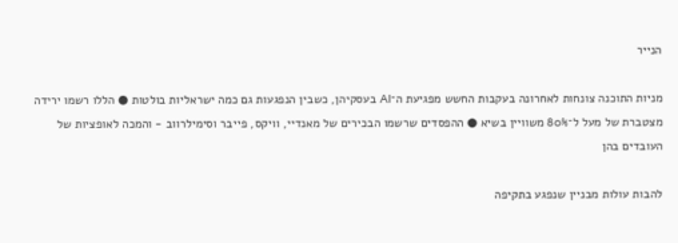הנייר

מניות התוכנה צונחות לאחרונה בעקבות החשש מפגיעת ה־AI בעסקיהן, כשבין הנפגעות גם כמה ישראליות בולטות ● הללו רשמו ירידה מצטברת של מעל ל־80% משוויין בשיא ● ההפסדים שרשמו הבכירים של מאנדיי, וויקס, פייבר וסימילרווב - והמכה לאופציות של העובדים בהן

להבות עולות מבניין שנפגע בתקיפה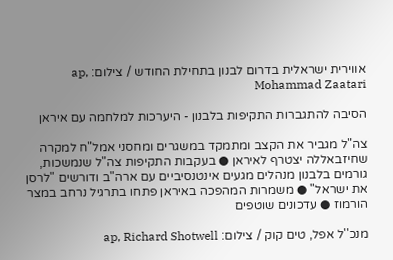אווירית ישראלית בדרום לבנון בתחילת החודש / צילום: ap, Mohammad Zaatari

הסיבה להתגברות התקיפות בלבנון - היערכות למלחמה עם איראן

צה"ל מגביר את הקצב ומתמקד במשגרים ומחסני אמל"ח למקרה שחיזבאללה יצטרף לאיראן ● בעקבות התקיפות צה"ל שנמשכות, גורמים בלבנון מנהלים מגעים אינטנסיביים עם ארה"ב ודורשים "לרסן את ישראל" ● משמרות המהפכה באיראן פתחו בתרגיל נרחב במצר הורמוז ● עדכונים שוטפים

מנכ''ל אפל, טים קוק / צילום: ap, Richard Shotwell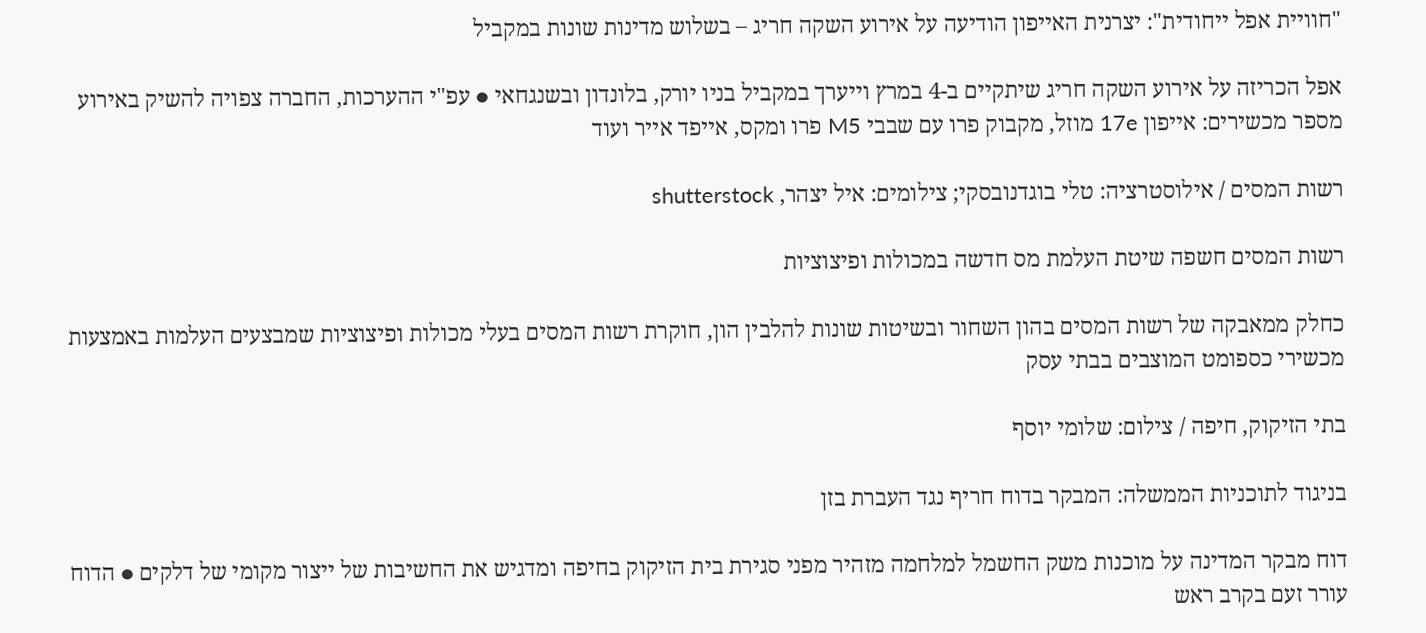"חוויית אפל ייחודית": יצרנית האייפון הודיעה על אירוע השקה חריג – בשלוש מדינות שונות במקביל

אפל הכריזה על אירוע השקה חריג שיתקיים ב-4 במרץ וייערך במקביל בניו יורק, בלונדון ובשנגחאי ● עפ"י ההערכות, החברה צפויה להשיק באירוע מספר מכשירים: אייפון 17e מוזל, מקבוק פרו עם שבבי M5 פרו ומקס, אייפד אייר ועוד

רשות המסים / אילוסטרציה: טלי בוגדנובסקי; צילומים: איל יצהר, shutterstock

רשות המסים חשפה שיטת העלמת מס חדשה במכולות ופיצוציות

כחלק ממאבקה של רשות המסים בהון השחור ובשיטות שונות להלבין הון, חוקרת רשות המסים בעלי מכולות ופיצוציות שמבצעים העלמות באמצעות מכשירי כספומט המוצבים בבתי עסק

בתי הזיקוק, חיפה / צילום: שלומי יוסף

בניגוד לתוכניות הממשלה: המבקר בדוח חריף נגד העברת בזן

דוח מבקר המדינה על מוכנות משק החשמל למלחמה מזהיר מפני סגירת בית הזיקוק בחיפה ומדגיש את החשיבות של ייצור מקומי של דלקים ● הדוח עורר זעם בקרב ראש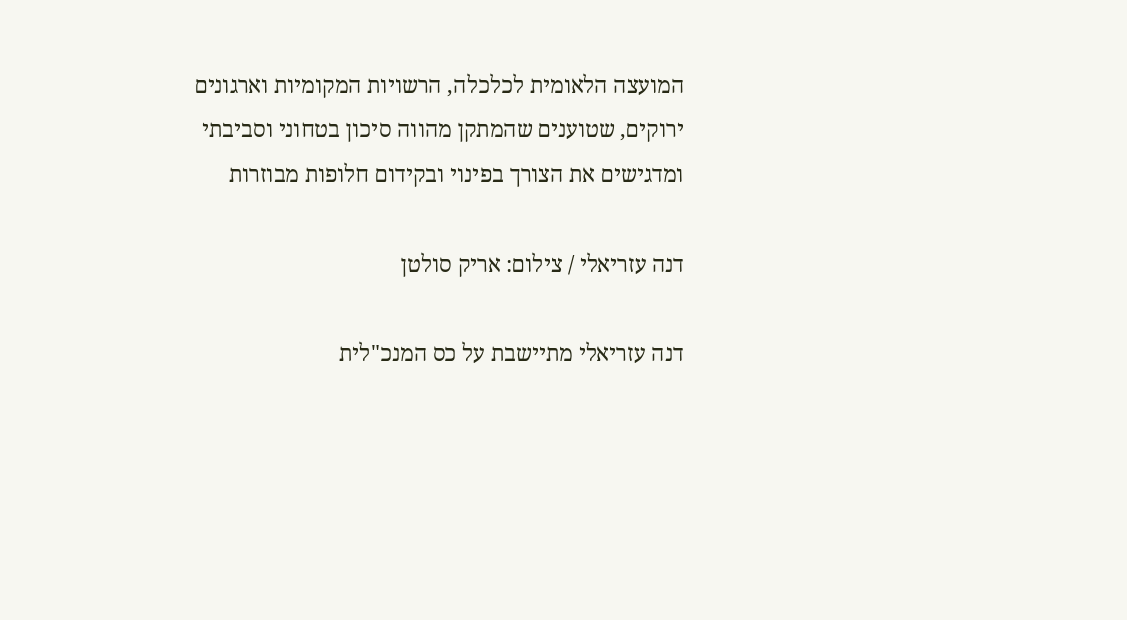המועצה הלאומית לכלכלה, הרשויות המקומיות וארגונים ירוקים, שטוענים שהמתקן מהווה סיכון בטחוני וסביבתי ומדגישים את הצורך בפינוי ובקידום חלופות מבוזרות

דנה עזריאלי / צילום: אריק סולטן

דנה עזריאלי מתיישבת על כס המנכ"לית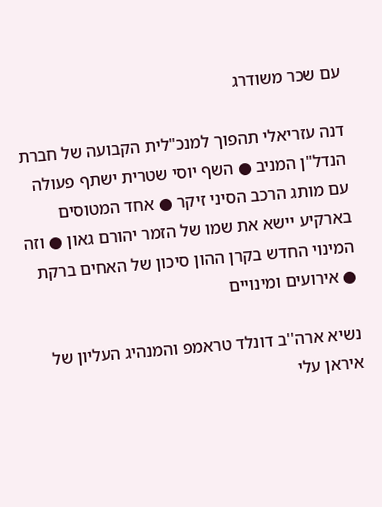עם שכר משודרג

דנה עזריאלי תהפוך למנכ"לית הקבועה של חברת הנדל"ן המניב ● השף יוסי שטרית ישתף פעולה עם מותג הרכב הסיני זיקר ● אחד המטוסים בארקיע יישא את שמו של הזמר יהורם גאון ● וזה המינוי החדש בקרן ההון סיכון של האחים ברקת ● אירועים ומינויים

נשיא ארה''ב דונלד טראמפ והמנהיג העליון של איראן עלי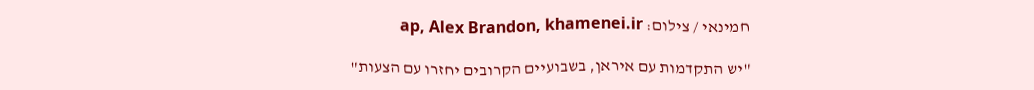חמינאי / צילום: ap, Alex Brandon, khamenei.ir

"יש התקדמות עם איראן, בשבועיים הקרובים יחזרו עם הצעות"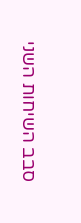סבב השיחות השני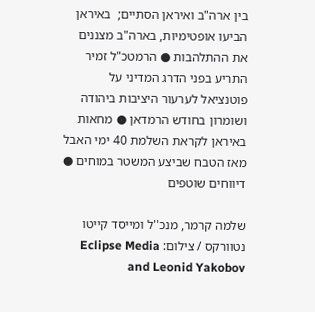בין ארה"ב ואיראן הסתיים;  באיראן הביעו אופטימיות, בארה"ב מצננים את ההתלהבות ● הרמטכ"ל זמיר התריע בפני הדרג המדיני על פוטנציאל לערעור היציבות ביהודה ושומרון בחודש הרמדאן ● מחאות באיראן לקראת השלמת 40 ימי האבל מאז הטבח שביצע המשטר במוחים ● דיווחים שוטפים

שלמה קרמר, מנכ''ל ומייסד קייטו נטוורקס / צילום: Eclipse Media and Leonid Yakobov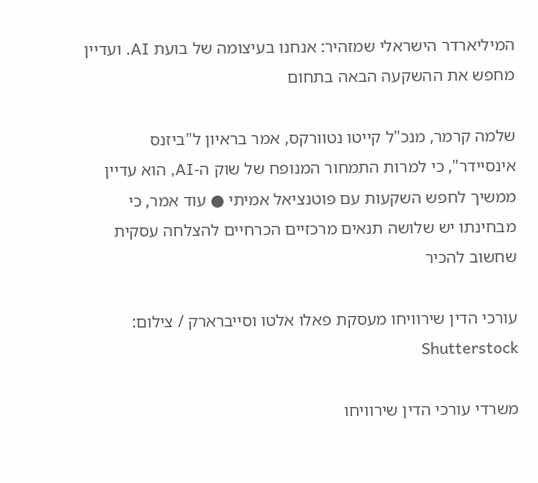המיליארדר הישראלי שמזהיר: אנחנו בעיצומה של בועת AI. ועדיין מחפש את ההשקעה הבאה בתחום

שלמה קרמר, מנכ"ל קייטו נטוורקס, אמר בראיון ל"ביזנס אינסיידר", כי למרות התמחור המנופח של שוק ה-AI, הוא עדיין ממשיך לחפש השקעות עם פוטנציאל אמיתי ● עוד אמר, כי מבחינתו יש שלושה תנאים מרכזיים הכרחיים להצלחה עסקית שחשוב להכיר

עורכי הדין שירוויחו מעסקת פאלו אלטו וסייברארק / צילום: Shutterstock

משרדי עורכי הדין שירוויחו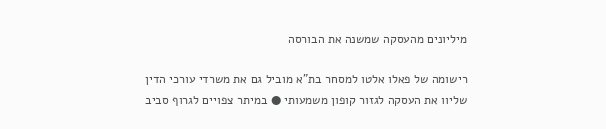מיליונים מהעסקה שמשנה את הבורסה

רישומה של פאלו אלטו למסחר בת"א מוביל גם את משרדי עורכי הדין שליוו את העסקה לגזור קופון משמעותי ● במיתר צפויים לגרוף סביב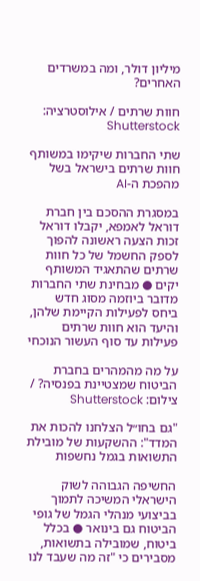מיליון דולר, ומה במשרדים האחרים?

חוות שרתים / אילוסטרציה: Shutterstock

שתי החברות שיקימו במשותף חוות שרתים בישראל בשל מהפכת ה-AI

במסגרת ההסכם בין חברת דוראל לאמפא, יקבלו דוראל זכות הצעה ראשונה להפוך לספק החשמל של כל חוות שרתים שהתאגיד המשותף יקים ● מבחינת שתי החברות מדובר ביוזמה מסוג חדש ביחס לפעילות הקיימת שלהן, והיעד הוא חוות שרתים פעילות עד סוף העשור הנוכחי

על מה מהמהרים בחברת הביטוח שמצטיינת בפנסיה? / צילום: Shutterstock

"גם בחו״ל הצלחנו להכות את המדד": ההשקעות של מובילת התשואות בגמל נחשפות

החשיפה הגבוהה לשוק הישראלי המשיכה לתמוך בביצועי מנהלי הגמל של גופי הביטוח גם בינואר ● בכלל ביטוח, שמובילה בתשואות, מסבירים כי "זה מה שעבד לנו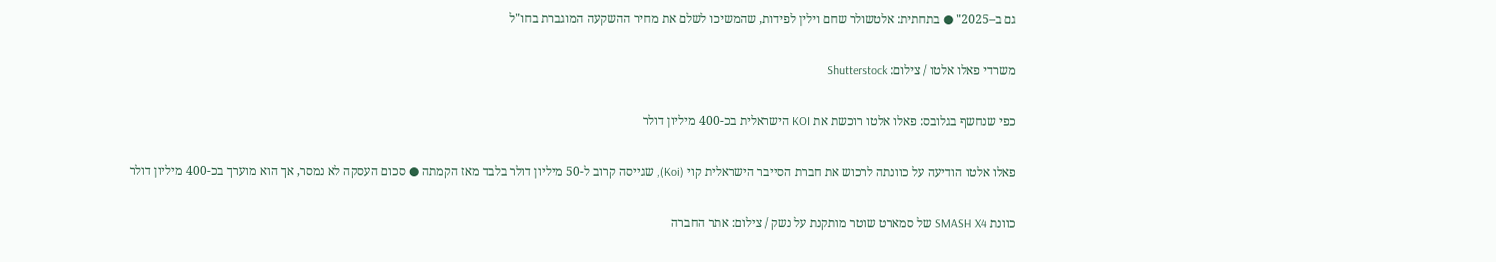גם ב–2025" ● בתחתית: אלטשולר שחם וילין לפידות, שהמשיכו לשלם את מחיר ההשקעה המוגברת בחו"ל

משרדי פאלו אלטו / צילום: Shutterstock

כפי שנחשף בגלובס: פאלו אלטו רוכשת את KOI הישראלית בכ-400 מיליון דולר

פאלו אלטו הודיעה על כוונתה לרכוש את חברת הסייבר הישראלית קוי (Koi), שגייסה קרוב ל-50 מיליון דולר בלבד מאז הקמתה ● סכום העסקה לא נמסר, אך הוא מוערך בכ-400 מיליון דולר

כוונת SMASH X4 של סמארט שוטר מותקנת על נשק / צילום: אתר החברה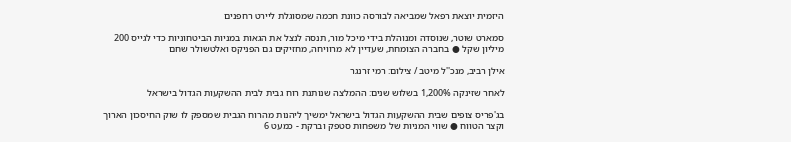היזמית יוצאת רפאל שמביאה לבורסה כוונת חכמה שמסוגלת ליירט רחפנים

סמארט שוטר, שנוסדה ומנוהלת בידי מיכל מור, תנסה לנצל את הגאות במניות הביטחוניות כדי לגייס 200 מיליון שקל ● בחברה הצומחת, שעדיין לא מרוויחה, מחזיקים גם הפניקס ואלטשולר שחם

אילן רביב, מנכ''ל מיטב / צילום: רמי זרנגר

לאחר שזינקה 1,200% בשלוש שנים: ההמלצה שנותנת רוח גבית לבית ההשקעות הגדול בישראל

בג'פריס צופים שבית ההשקעות הגדול בישראל ימשיך ליהנות מהרוח הגבית שמספק לו שוק החיסכון הארוך וקצר הטווח ● שווי המניות של משפחות סטפק וברקת - כמעט 6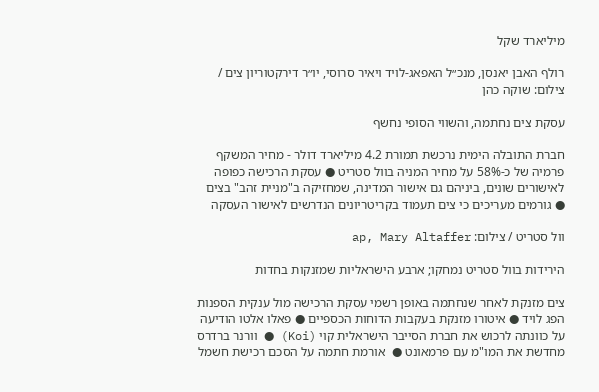מיליארד שקל

רולף האבן יאנסן, מנכ״ל האפאג-לויד ויאיר סרוסי, יו״ר דירקטוריון צים / צילום: שוקה כהן

עסקת צים נחתמה, והשווי הסופי נחשף

חברת התובלה הימית נרכשת תמורת 4.2 מיליארד דולר - מחיר המשקף פרמיה של כ-58% על מחיר המניה בוול סטריט ● עסקת הרכישה כפופה לאישורים שונים, ביניהם גם אישור המדינה, שמחזיקה ב"מניית זהב" בצים ● גורמים מעריכים כי צים תעמוד בקריטריונים הנדרשים לאישור העסקה

וול סטריט / צילום: ap, Mary Altaffer

הירידות בוול סטריט נמחקו; ארבע הישראליות שמזנקות בחדות

צים מזנקת לאחר שנחתמה באופן רשמי עסקת הרכישה מול ענקית הספנות הפג לויד ● איטורו מזנקת בעקבות הדוחות הכספיים ● פאלו אלטו הודיעה על כוונתה לרכוש את חברת הסייבר הישראלית קוי (Koi) ● וורנר ברדרס מחדשת את המו"מ עם פרמאונט ●  אורמת חתמה על הסכם רכישת חשמל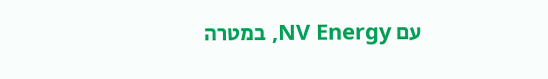עם NV Energy, במטרה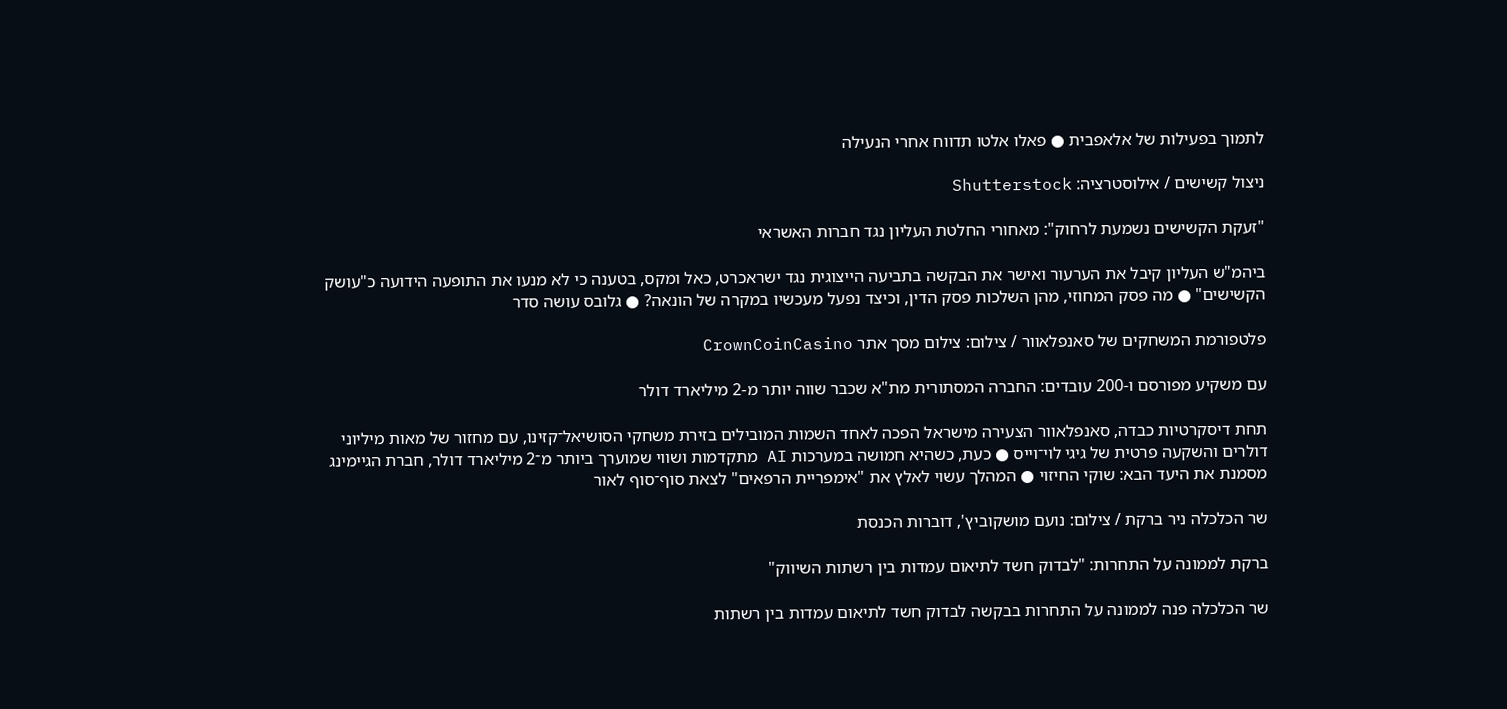לתמוך בפעילות של אלאפבית ● פאלו אלטו תדווח אחרי הנעילה

ניצול קשישים / אילוסטרציה: Shutterstock

"זעקת הקשישים נשמעת לרחוק": מאחורי החלטת העליון נגד חברות האשראי

ביהמ"ש העליון קיבל את הערעור ואישר את הבקשה בתביעה הייצוגית נגד ישראכרט, כאל ומקס, בטענה כי לא מנעו את התופעה הידועה כ"עושק הקשישים" ● מה פסק המחוזי, מהן השלכות פסק הדין, וכיצד נפעל מעכשיו במקרה של הונאה? ● גלובס עושה סדר

פלטפורמת המשחקים של סאנפלאוור / צילום: צילום מסך אתר CrownCoinCasino

עם משקיע מפורסם ו-200 עובדים: החברה המסתורית מת"א שכבר שווה יותר מ-2 מיליארד דולר

תחת דיסקרטיות כבדה, סאנפלאוור הצעירה מישראל הפכה לאחד השמות המובילים בזירת משחקי הסושיאל־קזינו, עם מחזור של מאות מיליוני דולרים והשקעה פרטית של גיגי לוי־וייס ● כעת, כשהיא חמושה במערכות AI מתקדמות ושווי שמוערך ביותר מ־2 מיליארד דולר, חברת הגיימינג מסמנת את היעד הבא: שוקי החיזוי ● המהלך עשוי לאלץ את "אימפריית הרפאים" לצאת סוף־סוף לאור

שר הכלכלה ניר ברקת / צילום: נועם מושקוביץ', דוברות הכנסת

ברקת לממונה על התחרות: "לבדוק חשד לתיאום עמדות בין רשתות השיווק"

שר הכלכלה פנה לממונה על התחרות בבקשה לבדוק חשד לתיאום עמדות בין רשתות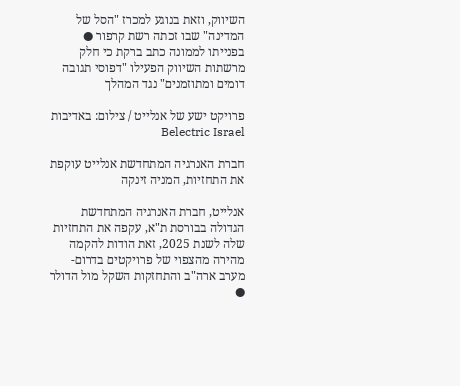השיווק, וזאת בנוגע למכרז "הסל של המדינה" שבו זכתה רשת קרפור ● בפנייתו לממונה כתב ברקת כי חלק מרשתות השיווק הפעילו "דפוסי תגובה דומים ומתוזמנים" נגד המהלך

פרויקט ישע של אנלייט / צילום: באדיבות Belectric Israel

חברת האנרגיה המתחדשת אנלייט עוקפת את התחזיות, המניה זינקה

אנלייט, חברת האנרגיה המתחדשת הגדולה בבורסת ת"א, עקפה את התחזיות שלה לשנת 2025, זאת הודות להקמה מהירה מהצפוי של פרויקטים בדרום-מערב ארה"ב והתחזקות השקל מול הדולר ●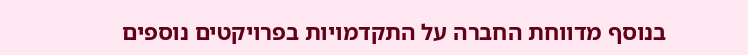בנוסף מדווחת החברה על התקדמויות בפרויקטים נוספים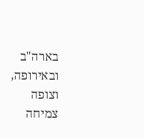בארה"ב ובאירופה, וצופה צמיחה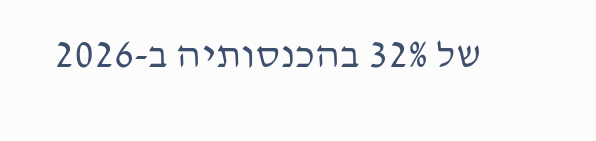של 32% בהכנסותיה ב-2026